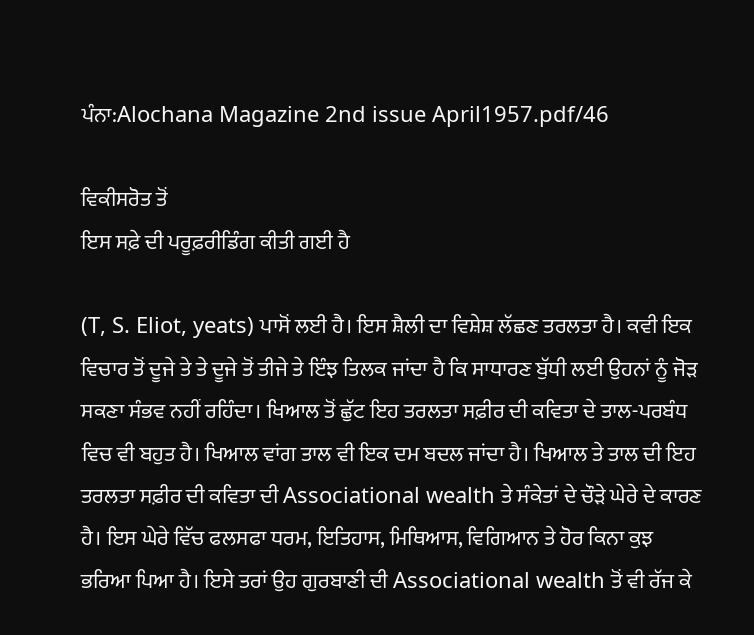ਪੰਨਾ:Alochana Magazine 2nd issue April1957.pdf/46

ਵਿਕੀਸਰੋਤ ਤੋਂ
ਇਸ ਸਫ਼ੇ ਦੀ ਪਰੂਫ਼ਰੀਡਿੰਗ ਕੀਤੀ ਗਈ ਹੈ

(T, S. Eliot, yeats) ਪਾਸੋਂ ਲਈ ਹੈ। ਇਸ ਸ਼ੈਲੀ ਦਾ ਵਿਸ਼ੇਸ਼ ਲੱਛਣ ਤਰਲਤਾ ਹੈ। ਕਵੀ ਇਕ ਵਿਚਾਰ ਤੋਂ ਦੂਜੇ ਤੇ ਤੇ ਦੂਜੇ ਤੋਂ ਤੀਜੇ ਤੇ ਇੰਝ ਤਿਲਕ ਜਾਂਦਾ ਹੈ ਕਿ ਸਾਧਾਰਣ ਬੁੱਧੀ ਲਈ ਉਹਨਾਂ ਨੂੰ ਜੋੜ ਸਕਣਾ ਸੰਭਵ ਨਹੀਂ ਰਹਿੰਦਾ। ਖਿਆਲ ਤੋਂ ਛੁੱਟ ਇਹ ਤਰਲਤਾ ਸਫ਼ੀਰ ਦੀ ਕਵਿਤਾ ਦੇ ਤਾਲ-ਪਰਬੰਧ ਵਿਚ ਵੀ ਬਹੁਤ ਹੈ। ਖਿਆਲ ਵਾਂਗ ਤਾਲ ਵੀ ਇਕ ਦਮ ਬਦਲ ਜਾਂਦਾ ਹੈ। ਖਿਆਲ ਤੇ ਤਾਲ ਦੀ ਇਹ ਤਰਲਤਾ ਸਫ਼ੀਰ ਦੀ ਕਵਿਤਾ ਦੀ Associational wealth ਤੇ ਸੰਕੇਤਾਂ ਦੇ ਚੌੜੇ ਘੇਰੇ ਦੇ ਕਾਰਣ ਹੈ। ਇਸ ਘੇਰੇ ਵਿੱਚ ਫਲਸਫਾ ਧਰਮ, ਇਤਿਹਾਸ, ਮਿਥਿਆਸ, ਵਿਗਿਆਨ ਤੇ ਹੋਰ ਕਿਨਾ ਕੁਝ ਭਰਿਆ ਪਿਆ ਹੈ। ਇਸੇ ਤਰਾਂ ਉਹ ਗੁਰਬਾਣੀ ਦੀ Associational wealth ਤੋਂ ਵੀ ਰੱਜ ਕੇ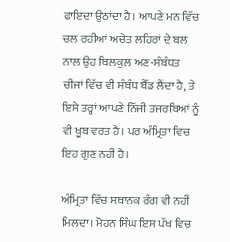ਫਾਇਦਾ ਉਠਾਂਦਾ ਹੈ। ਆਪਣੇ ਮਨ ਵਿੱਚ ਚਲ ਰਹੀਆਂ ਅਚੇਤ ਲਹਿਰਾਂ ਦੇ ਬਲ ਨਾਲ ਉਹ ਬਿਲਕੁਲ ਅਣ-ਸੰਬੰਧਤ ਚੀਜਾਂ ਵਿੱਚ ਵੀ ਸੰਬੰਧ ਬੈੱਡ ਲੈਂਦਾ ਹੈ, ਤੇ ਇਸੇ ਤਰ੍ਹਾਂ ਆਪਣੇ ਨਿੱਜੀ ਤਜਰਬਿਆਂ ਨੂੰ ਵੀ ਖੂਬ ਵਰਤ ਹੈ। ਪਰ ਅੰਮ੍ਰਿਤਾ ਵਿਚ ਇਹ ਗੁਣ ਨਹੀਂ ਹੈ।

ਅੰਮ੍ਰਿਤਾ ਵਿੱਚ ਸਥਾਨਕ ਰੰਗ ਵੀ ਨਹੀਂ ਮਿਲਦਾ। ਮੋਹਨ ਸਿੰਘ ਇਸ ਪੱਖ ਵਿਚ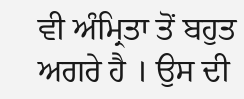ਵੀ ਅੰਮ੍ਰਿਤਾ ਤੋਂ ਬਹੁਤ ਅਗਰੇ ਹੈ । ਉਸ ਦੀ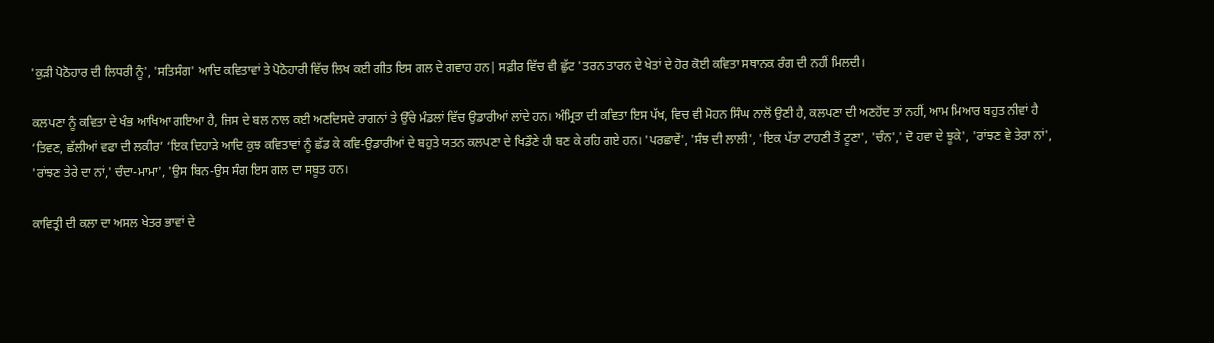'ਕੁੜੀ ਪੋਠੋਹਾਰ ਦੀ ਲਿਧਰੀ ਨੂੰ', 'ਸਤਿਸੰਗ' ਆਦਿ ਕਵਿਤਾਵਾਂ ਤੇ ਪੋਠੋਹਾਰੀ ਵਿੱਚ ਲਿਖ ਕਈ ਗੀਤ ਇਸ ਗਲ ਦੇ ਗਵਾਹ ਹਨ| ਸਫ਼ੀਰ ਵਿੱਚ ਵੀ ਛੁੱਟ 'ਤਰਨ ਤਾਰਨ ਦੇ ਖੇਤਾਂ ਦੇ ਹੋਰ ਕੋਈ ਕਵਿਤਾ ਸਥਾਨਕ ਰੰਗ ਦੀ ਨਹੀਂ ਮਿਲਦੀ।

ਕਲਪਣਾ ਨੂੰ ਕਵਿਤਾ ਦੇ ਖੰਭ ਆਖਿਆ ਗਇਆ ਹੈ, ਜਿਸ ਦੇ ਬਲ ਨਾਲ ਕਈ ਅਣਦਿਸਦੇ ਰਾਗਨਾਂ ਤੇ ਉੱਚੇ ਮੰਡਲਾਂ ਵਿੱਚ ਉਡਾਰੀਆਂ ਲਾਂਦੇ ਹਨ। ਅੰਮ੍ਰਿਤਾ ਦੀ ਕਵਿਤਾ ਇਸ ਪੱਖ, ਵਿਚ ਵੀ ਮੋਹਨ ਸਿੰਘ ਨਾਲੋਂ ਉਣੀ ਹੈ, ਕਲਪਣਾ ਦੀ ਅਣਹੋਂਦ ਤਾਂ ਨਹੀਂ, ਆਮ ਮਿਆਰ ਬਹੁਤ ਨੀਵਾਂ ਹੈ ‘ਤਿਵਣ, ਛੱਲੀਆਂ ਵਫਾ ਦੀ ਲਕੀਰ’ ‘ਇਕ ਦਿਹਾੜੇ ਆਦਿ ਕੁਝ ਕਵਿਤਾਵਾਂ ਨੂੰ ਛੱਡ ਕੇ ਕਵਿ-ਉਡਾਰੀਆਂ ਦੇ ਬਹੁਤੇ ਯਤਨ ਕਲਪਣਾ ਦੇ ਖਿਡੌਣੇ ਹੀ ਬਣ ਕੇ ਰਹਿ ਗਏ ਹਨ। 'ਪਰਛਾਵੇਂ', 'ਸੰਝ ਦੀ ਲਾਲੀ', 'ਇਕ ਪੱਤਾ ਟਾਹਣੀ ਤੋਂ ਟੂਣਾ', 'ਚੰਨ',' ਦੋ ਹਵਾ ਦੇ ਝੂਕੇ', 'ਰਾਂਝਣ ਵੇ ਤੇਰਾ ਨਾਂ', 'ਰਾਂਝਣ ਤੇਰੇ ਦਾ ਨਾਂ,' ਚੰਦਾ-ਮਾਮਾ', 'ਉਸ ਬਿਨ-ਉਸ ਸੰਗ ਇਸ ਗਲ ਦਾ ਸਬੂਤ ਹਨ।

ਕਾਵਿਤ੍ਰੀ ਦੀ ਕਲਾ ਦਾ ਅਸਲ ਖੇਤਰ ਭਾਵਾਂ ਦੇ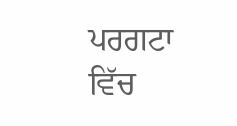ਪਰਗਟਾ ਵਿੱਚ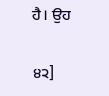ਹੈ। ਉਹ

੪੨]